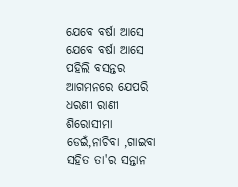ଯେବେ ବର୍ଷା ଆସେ
ଯେବେ ବର୍ଷା ଆସେ
ପହିଲି ବସନ୍ତର ଆଗମନରେ ଯେପରି ଧରଣୀ ରାଣୀ ଶିରୋସୀମା ଡେଇଁ,ନାଚିବା ,ଗାଇବା ସହିତ ତା'ର ସନ୍ତାନ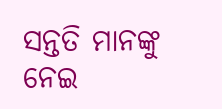ସନ୍ତତି ମାନଙ୍କୁ ନେଇ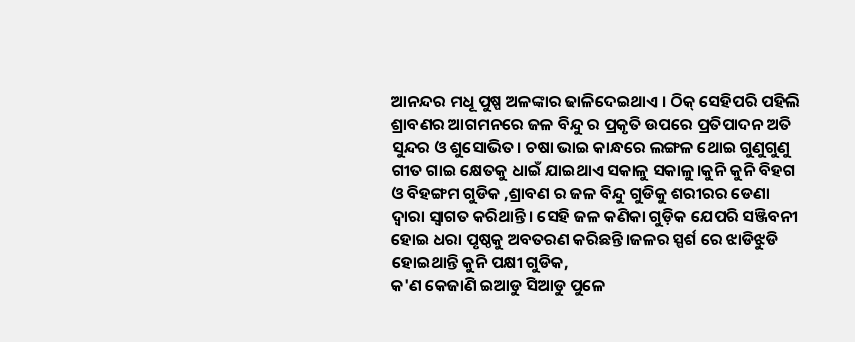ଆନନ୍ଦର ମଧୂ ପୁଷ୍ପ ଅଳଙ୍କାର ଢାଳିଦେଇଥାଏ । ଠିକ୍ ସେହିପରି ପହିଲି ଶ୍ରାବଣର ଆଗମନରେ ଜଳ ବିନ୍ଦୁ ର ପ୍ରକୃତି ଉପରେ ପ୍ରତିପାଦନ ଅତି ସୁନ୍ଦର ଓ ଶୁସୋଭିତ। ଚଷା ଭାଇ କାନ୍ଧରେ ଲଙ୍ଗଳ ଥୋଇ ଗୁଣୁଗୁଣୁ ଗୀତ ଗାଇ କ୍ଷେତକୁ ଧାଇଁ ଯାଇଥାଏ ସକାଳୁ ସକାଳୁ।କୁନି କୁନି ବିହଗ ଓ ବିହଙ୍ଗମ ଗୁଡିକ ,ଶ୍ରାବଣ ର ଜଳ ବିନ୍ଦୁ ଗୁଡିକୁ ଶରୀରର ଡେଣା ଦ୍ଵାରା ସ୍ବାଗତ କରିଥାନ୍ତି। ସେହି ଜଳ କଣିକା ଗୁଡ଼ିକ ଯେପରି ସଞ୍ଜିବନୀ ହୋଇ ଧରା ପୃଷ୍ଠକୁ ଅବତରଣ କରିଛନ୍ତି।ଜଳର ସ୍ପର୍ଶ ରେ ଝାଡିଝୁଡି ହୋଇଥାନ୍ତି କୁନି ପକ୍ଷୀ ଗୁଡିକ,
କ'ଣ କେଜାଣି ଇଆଡୁ ସିଆଡୁ ପୁଳେ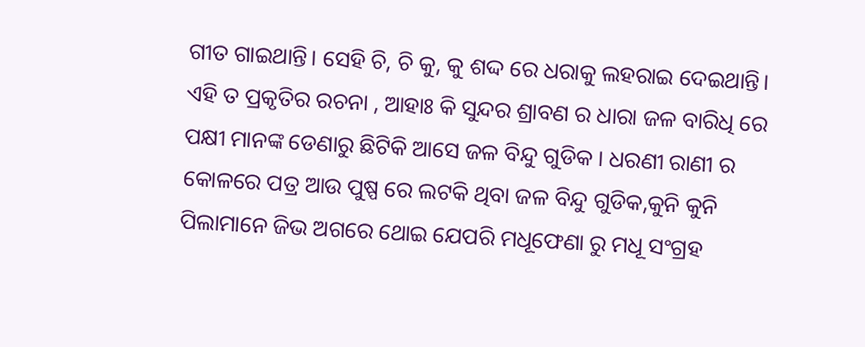ଗୀତ ଗାଇଥାନ୍ତି। ସେହି ଚି, ଚି କୁ, କୁ ଶଦ୍ଦ ରେ ଧରାକୁ ଲହରାଇ ଦେଇଥାନ୍ତି।
ଏହି ତ ପ୍ରକୃତିର ରଚନା , ଆହାଃ କି ସୁନ୍ଦର ଶ୍ରାବଣ ର ଧାରା ଜଳ ବାରିଧି ରେ ପକ୍ଷୀ ମାନଙ୍କ ଡେଣାରୁ ଛିଟିକି ଆସେ ଜଳ ବିନ୍ଦୁ ଗୁଡିକ । ଧରଣୀ ରାଣୀ ର କୋଳରେ ପତ୍ର ଆଉ ପୁଷ୍ପ ରେ ଲଟକି ଥିବା ଜଳ ବିନ୍ଦୁ ଗୁଡିକ,କୁନି କୁନି ପିଲାମାନେ ଜିଭ ଅଗରେ ଥୋଇ ଯେପରି ମଧୂଫେଣା ରୁ ମଧୂ ସଂଗ୍ରହ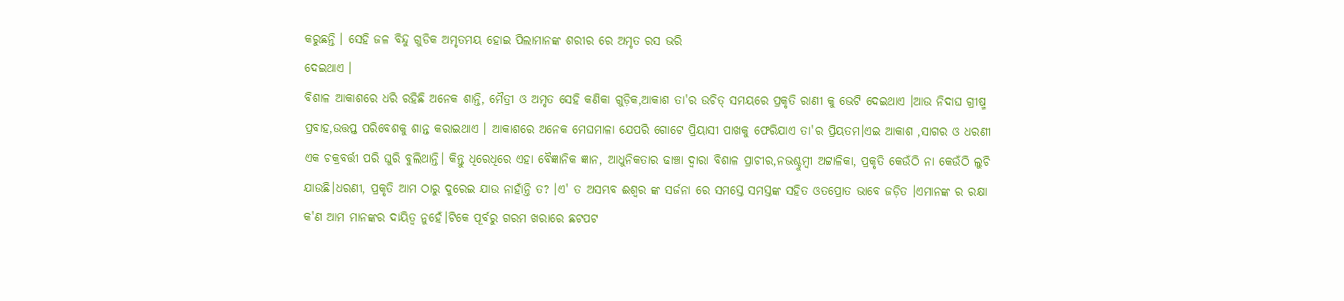କରୁଛନ୍ତି । ସେହି ଜଳ ବିନ୍ଦୁ ଗୁଡିକ ଅମୃତମୟ ହୋଇ ପିଲାମାନଙ୍କ ଶରୀର ରେ ଅମୃତ ରସ ଭରି
ଦେଇଥାଏ ।
ବିଶାଳ ଆକାଶରେ ଧରି ରହିଛି ଅନେକ ଶାନ୍ତି, ମୈତ୍ରୀ ଓ ଅମୃତ ସେହି କଣିକା ଗୁଡ଼ିକ,ଆକାଶ ତା'ର ଉଚିତ୍ ସମୟରେ ପ୍ରକୃତି ରାଣୀ କୁ ଭେଟି ଦେଇଥାଏ ।ଆଉ ନିଦାଘ ଗ୍ରୀଷ୍ମ ପ୍ରବାହ,ଉତ୍ତପ୍ତ ପରିବେଶକୁ ଶାନ୍ତ କରାଇଥାଏ । ଆକାଶରେ ଅନେକ ମେଘମାଳା ଯେପରି ଗୋଟେ ପ୍ରିୟାସୀ ପାଖକୁ ଫେରିଯାଏ ତା'ର ପ୍ରିୟତମ।ଏଇ ଆକାଶ ,ସାଗର ଓ ଧରଣୀ ଏକ ଚକ୍ରବର୍ତ୍ତୀ ପରି ଘୁରି ବୁଲିଥାନ୍ତି। କିନ୍ତୁ ଧିରେଧିରେ ଏହା ବୈଜ୍ଞାନିକ ଜ୍ଞାନ, ଆଧୁନିକତାର ଢାଞ୍ଚା ଦ୍ଵାରା ବିଶାଳ ପ୍ରାଚୀର,ନଭଶ୍ଚୁମ୍ବୀ ଅଟ୍ଟାଳିକା, ପ୍ରକୃତି କେଉଁଠି ନା କେଉଁଠି ଲୁଚି ଯାଉଛି।ଧରଣୀ, ପ୍ରକୃତି ଆମ ଠାରୁ ଦୁରେଇ ଯାଉ ନାହାଁନ୍ତି ତ? ।ଏ' ତ ଅସମ୍ଭବ ଈଶ୍ୱର ଙ୍କ ସର୍ଜନା ରେ ସମସ୍ତେ ସମସ୍ତଙ୍କ ସହିତ ଓତପ୍ରୋତ ଭାବେ ଜଡ଼ିତ ।ଏମାନଙ୍କ ର ରକ୍ଷା କ'ଣ ଆମ ମାନଙ୍କର ଦାୟିତ୍ଵ ନୁହେଁ।ଟିକେ ପୂର୍ବରୁ ଗରମ ଖରାରେ ଛଟପଟ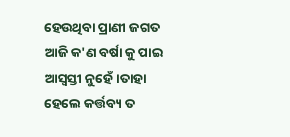ହେଉଥିବା ପ୍ରାଣୀ ଜଗତ ଆଜି କ'ଣ ବର୍ଷା କୁ ପାଇ ଆସ୍ବସ୍ତୀ ନୁହେଁ।ତାହା ହେଲେ କର୍ତ୍ତବ୍ୟ ତ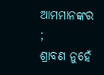ଆମମାନଙ୍କର ;
ଶ୍ରାବଣ ନୁହେଁ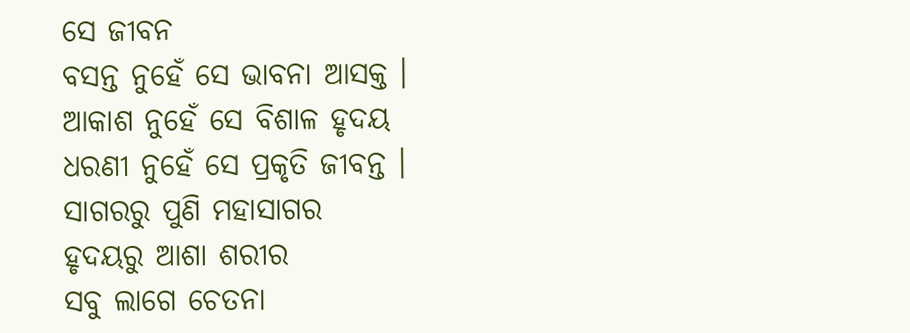ସେ ଜୀବନ
ବସନ୍ତ ନୁହେଁ ସେ ଭାବନା ଆସକ୍ତ ।
ଆକାଶ ନୁହେଁ ସେ ବିଶାଳ ହୃଦୟ
ଧରଣୀ ନୁହେଁ ସେ ପ୍ରକୃତି ଜୀବନ୍ତ ।
ସାଗରରୁ ପୁଣି ମହାସାଗର
ହୃଦୟରୁ ଆଶା ଶରୀର
ସବୁ ଲାଗେ ଚେତନା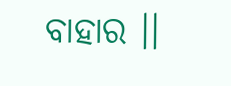ବାହାର ।।